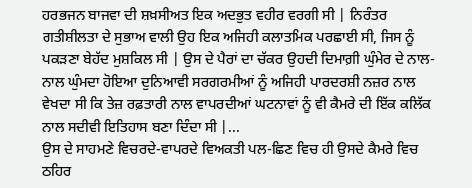ਹਰਭਜਨ ਬਾਜਵਾ ਦੀ ਸ਼ਖ਼ਸੀਅਤ ਇਕ ਅਦਭੁਤ ਵਹੀਰ ਵਰਗੀ ਸੀ | ਨਿਰੰਤਰ ਗਤੀਸ਼ੀਲਤਾ ਦੇ ਸੁਭਾਅ ਵਾਲੀ ਉਹ ਇਕ ਅਜਿਹੀ ਕਲਾਤਮਿਕ ਪਰਛਾਈ ਸੀ, ਜਿਸ ਨੂੰ ਪਕੜਣਾ ਬੇਹੱਦ ਮੁਸ਼ਕਿਲ ਸੀ | ਉਸ ਦੇ ਪੈਰਾਂ ਦਾ ਚੱਕਰ ਉਹਦੀ ਦਿਮਾਗ਼ੀ ਘੁੰਮੇਰ ਦੇ ਨਾਲ-ਨਾਲ ਘੁੰਮਦਾ ਹੋਇਆ ਦੁਨਿਆਵੀ ਸਰਗਰਮੀਆਂ ਨੂੰ ਅਜਿਹੀ ਪਾਰਦਰਸ਼ੀ ਨਜ਼ਰ ਨਾਲ ਵੇਖਦਾ ਸੀ ਕਿ ਤੇਜ਼ ਰਫ਼ਤਾਰੀ ਨਾਲ ਵਾਪਰਦੀਆਂ ਘਟਨਾਵਾਂ ਨੂੰ ਵੀ ਕੈਮਰੇ ਦੀ ਇੱਕ ਕਲਿੱਕ ਨਾਲ ਸਦੀਵੀ ਇਤਿਹਾਸ ਬਣਾ ਦਿੰਦਾ ਸੀ |...
ਉਸ ਦੇ ਸਾਹਮਣੇ ਵਿਚਰਦੇ-ਵਾਪਰਦੇ ਵਿਅਕਤੀ ਪਲ-ਛਿਣ ਵਿਚ ਹੀ ਉਸਦੇ ਕੈਮਰੇ ਵਿਚ ਠਹਿਰ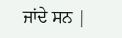ਜਾਂਦੇ ਸਨ |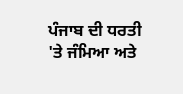ਪੰਜਾਬ ਦੀ ਧਰਤੀ 'ਤੇ ਜੰਮਿਆ ਅਤੇ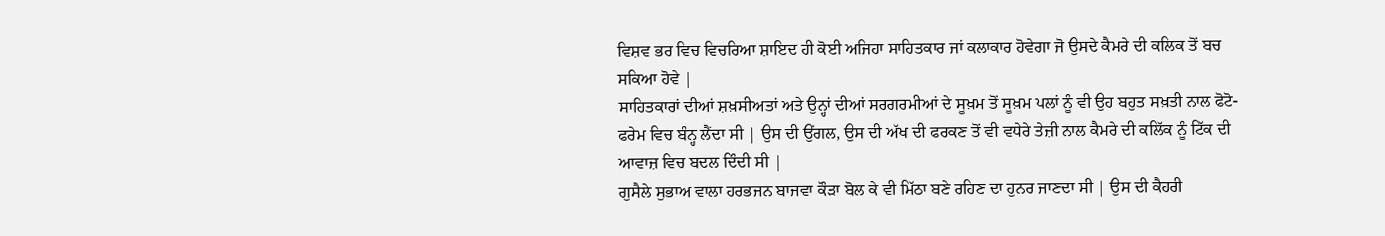ਵਿਸ਼ਵ ਭਰ ਵਿਚ ਵਿਚਰਿਆ ਸ਼ਾਇਦ ਹੀ ਕੋਈ ਅਜਿਹਾ ਸਾਹਿਤਕਾਰ ਜਾਂ ਕਲਾਕਾਰ ਹੋਵੇਗਾ ਜੋ ਉਸਦੇ ਕੈਮਰੇ ਦੀ ਕਲਿਕ ਤੋਂ ਬਚ ਸਕਿਆ ਹੋਵੇ |
ਸਾਹਿਤਕਾਰਾਂ ਦੀਆਂ ਸ਼ਖ਼ਸੀਅਤਾਂ ਅਤੇ ਉਨ੍ਹਾਂ ਦੀਆਂ ਸਰਗਰਮੀਆਂ ਦੇ ਸੂਖ਼ਮ ਤੋਂ ਸੂਖ਼ਮ ਪਲਾਂ ਨੂੰ ਵੀ ਉਹ ਬਹੁਤ ਸਖ਼ਤੀ ਨਾਲ ਫੋਟੋ-ਫਰੇਮ ਵਿਚ ਬੰਨ੍ਹ ਲੈਂਦਾ ਸੀ | ਉਸ ਦੀ ਉਂਗਲ, ਉਸ ਦੀ ਅੱਖ ਦੀ ਫਰਕਣ ਤੋਂ ਵੀ ਵਧੇਰੇ ਤੇਜ਼ੀ ਨਾਲ ਕੈਮਰੇ ਦੀ ਕਲਿੱਕ ਨੂੰ ਟਿੱਕ ਦੀ ਆਵਾਜ਼ ਵਿਚ ਬਦਲ ਦਿੰਦੀ ਸੀ |
ਗੁਸੈਲੇ ਸੁਭਾਅ ਵਾਲਾ ਹਰਭਜਨ ਬਾਜਵਾ ਕੌੜਾ ਬੋਲ ਕੇ ਵੀ ਮਿੱਠਾ ਬਣੇ ਰਹਿਣ ਦਾ ਹੁਨਰ ਜਾਣਦਾ ਸੀ | ਉਸ ਦੀ ਕੈਹਰੀ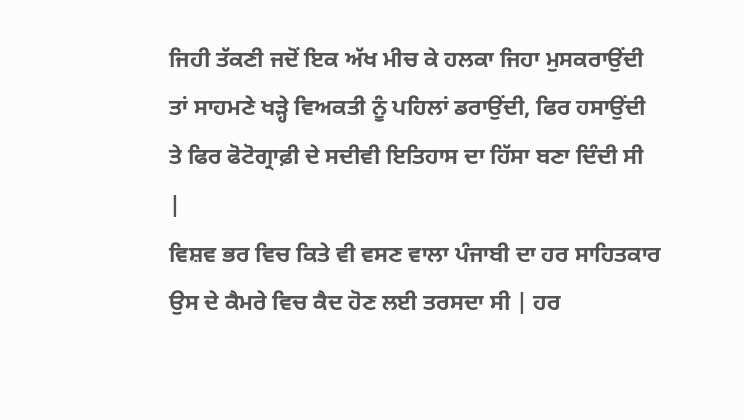ਜਿਹੀ ਤੱਕਣੀ ਜਦੋਂ ਇਕ ਅੱਖ ਮੀਚ ਕੇ ਹਲਕਾ ਜਿਹਾ ਮੁਸਕਰਾਉਂਦੀ ਤਾਂ ਸਾਹਮਣੇ ਖੜ੍ਹੇ ਵਿਅਕਤੀ ਨੂੰ ਪਹਿਲਾਂ ਡਰਾਉਂਦੀ, ਫਿਰ ਹਸਾਉਂਦੀ ਤੇ ਫਿਰ ਫੋਟੋਗ੍ਰਾਫ਼ੀ ਦੇ ਸਦੀਵੀ ਇਤਿਹਾਸ ਦਾ ਹਿੱਸਾ ਬਣਾ ਦਿੰਦੀ ਸੀ |
ਵਿਸ਼ਵ ਭਰ ਵਿਚ ਕਿਤੇ ਵੀ ਵਸਣ ਵਾਲਾ ਪੰਜਾਬੀ ਦਾ ਹਰ ਸਾਹਿਤਕਾਰ ਉਸ ਦੇ ਕੈਮਰੇ ਵਿਚ ਕੈਦ ਹੋਣ ਲਈ ਤਰਸਦਾ ਸੀ | ਹਰ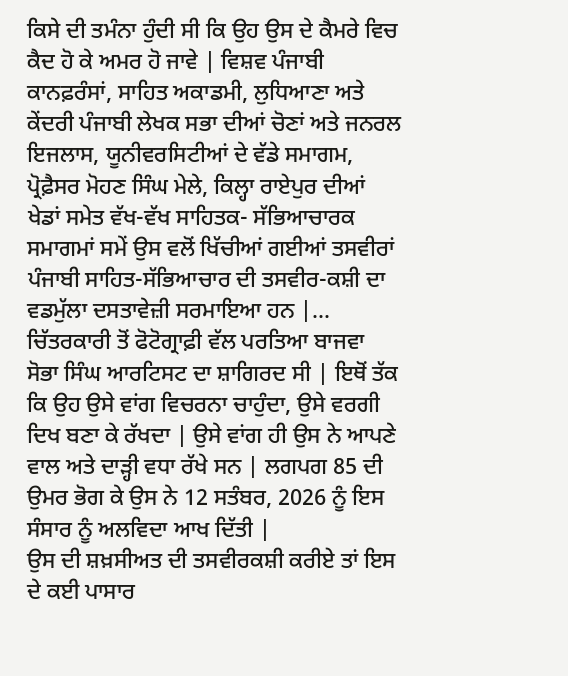ਕਿਸੇ ਦੀ ਤਮੰਨਾ ਹੁੰਦੀ ਸੀ ਕਿ ਉਹ ਉਸ ਦੇ ਕੈਮਰੇ ਵਿਚ ਕੈਦ ਹੋ ਕੇ ਅਮਰ ਹੋ ਜਾਵੇ | ਵਿਸ਼ਵ ਪੰਜਾਬੀ ਕਾਨਫ਼ਰੰਸਾਂ, ਸਾਹਿਤ ਅਕਾਡਮੀ, ਲੁਧਿਆਣਾ ਅਤੇ ਕੇਂਦਰੀ ਪੰਜਾਬੀ ਲੇਖਕ ਸਭਾ ਦੀਆਂ ਚੋਣਾਂ ਅਤੇ ਜਨਰਲ ਇਜਲਾਸ, ਯੂਨੀਵਰਸਿਟੀਆਂ ਦੇ ਵੱਡੇ ਸਮਾਗਮ, ਪ੍ਰੋਫ਼ੈਸਰ ਮੋਹਣ ਸਿੰਘ ਮੇਲੇ, ਕਿਲ੍ਹਾ ਰਾਏਪੁਰ ਦੀਆਂ ਖੇਡਾਂ ਸਮੇਤ ਵੱਖ-ਵੱਖ ਸਾਹਿਤਕ- ਸੱਭਿਆਚਾਰਕ ਸਮਾਗਮਾਂ ਸਮੇਂ ਉਸ ਵਲੋਂ ਖਿੱਚੀਆਂ ਗਈਆਂ ਤਸਵੀਰਾਂ ਪੰਜਾਬੀ ਸਾਹਿਤ-ਸੱਭਿਆਚਾਰ ਦੀ ਤਸਵੀਰ-ਕਸ਼ੀ ਦਾ ਵਡਮੁੱਲਾ ਦਸਤਾਵੇਜ਼ੀ ਸਰਮਾਇਆ ਹਨ |...
ਚਿੱਤਰਕਾਰੀ ਤੋਂ ਫੋਟੋਗ੍ਰਾਫ਼ੀ ਵੱਲ ਪਰਤਿਆ ਬਾਜਵਾ ਸੋਭਾ ਸਿੰਘ ਆਰਟਿਸਟ ਦਾ ਸ਼ਾਗਿਰਦ ਸੀ | ਇਥੋਂ ਤੱਕ ਕਿ ਉਹ ਉਸੇ ਵਾਂਗ ਵਿਚਰਨਾ ਚਾਹੁੰਦਾ, ਉਸੇ ਵਰਗੀ ਦਿਖ ਬਣਾ ਕੇ ਰੱਖਦਾ | ਉਸੇ ਵਾਂਗ ਹੀ ਉਸ ਨੇ ਆਪਣੇ ਵਾਲ ਅਤੇ ਦਾੜ੍ਹੀ ਵਧਾ ਰੱਖੇ ਸਨ | ਲਗਪਗ 85 ਦੀ ਉਮਰ ਭੋਗ ਕੇ ਉਸ ਨੇ 12 ਸਤੰਬਰ, 2026 ਨੂੰ ਇਸ ਸੰਸਾਰ ਨੂੰ ਅਲਵਿਦਾ ਆਖ ਦਿੱਤੀ |
ਉਸ ਦੀ ਸ਼ਖ਼ਸੀਅਤ ਦੀ ਤਸਵੀਰਕਸ਼ੀ ਕਰੀਏ ਤਾਂ ਇਸ ਦੇ ਕਈ ਪਾਸਾਰ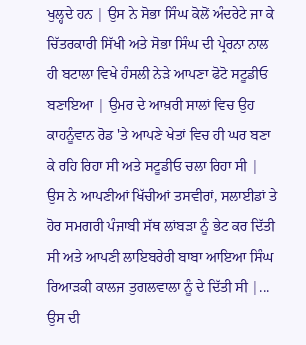ਖੁਲ੍ਹਦੇ ਹਨ | ਉਸ ਨੇ ਸੋਭਾ ਸਿੰਘ ਕੋਲੋਂ ਅੰਦਰੇਟੇ ਜਾ ਕੇ ਚਿੱਤਰਕਾਰੀ ਸਿੱਖੀ ਅਤੇ ਸੋਭਾ ਸਿੰਘ ਦੀ ਪ੍ਰੇਰਨਾ ਨਾਲ ਹੀ ਬਟਾਲਾ ਵਿਖੇ ਹੰਸਲੀ ਨੇੜੇ ਆਪਣਾ ਫੋਟੋ ਸਟੂਡੀਓ ਬਣਾਇਆ | ਉਮਰ ਦੇ ਆਖ਼ਰੀ ਸਾਲਾਂ ਵਿਚ ਉਹ ਕਾਹਨੂੰਵਾਨ ਰੋਡ 'ਤੇ ਆਪਣੇ ਖੇਤਾਂ ਵਿਚ ਹੀ ਘਰ ਬਣਾ ਕੇ ਰਹਿ ਰਿਹਾ ਸੀ ਅਤੇ ਸਟੂਡੀਓ ਚਲਾ ਰਿਹਾ ਸੀ | ਉਸ ਨੇ ਆਪਣੀਆਂ ਖਿੱਚੀਆਂ ਤਸਵੀਰਾਂ, ਸਲਾਈਡਾਂ ਤੇ ਹੋਰ ਸਮਗਰੀ ਪੰਜਾਬੀ ਸੱਥ ਲਾਂਬੜਾ ਨੂੰ ਭੇਟ ਕਰ ਦਿੱਤੀ ਸੀ ਅਤੇ ਆਪਣੀ ਲਾਇਬਰੇਰੀ ਬਾਬਾ ਆਇਆ ਸਿੰਘ ਰਿਆੜਕੀ ਕਾਲਜ ਤੁਗਲਵਾਲਾ ਨੂੰ ਦੇ ਦਿੱਤੀ ਸੀ |...
ਉਸ ਦੀ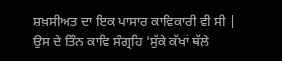ਸ਼ਖ਼ਸੀਅਤ ਦਾ ਇਕ ਪਾਸਾਰ ਕਾਵਿਕਾਰੀ ਵੀ ਸੀ | ਉਸ ਦੇ ਤਿੰਨ ਕਾਵਿ ਸੰਗ੍ਰਹਿ 'ਸੁੱਕੇ ਕੱਖਾਂ ਥੱਲੇ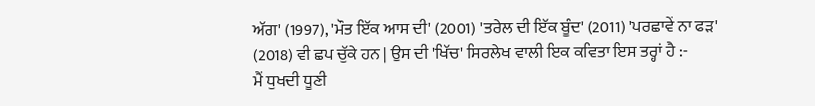ਅੱਗ' (1997), 'ਮੌਤ ਇੱਕ ਆਸ ਦੀ' (2001) 'ਤਰੇਲ ਦੀ ਇੱਕ ਬੂੰਦ' (2011) 'ਪਰਛਾਵੇਂ ਨਾ ਫੜ' (2018) ਵੀ ਛਪ ਚੁੱਕੇ ਹਨ | ਉਸ ਦੀ 'ਖਿੱਚ' ਸਿਰਲੇਖ ਵਾਲੀ ਇਕ ਕਵਿਤਾ ਇਸ ਤਰ੍ਹਾਂ ਹੈ :-
ਮੈਂ ਧੁਖਦੀ ਧੂਣੀ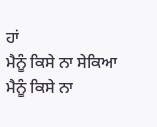ਹਾਂ
ਮੈਨੂੰ ਕਿਸੇ ਨਾ ਸੇਕਿਆ
ਮੈਨੂੰ ਕਿਸੇ ਨਾ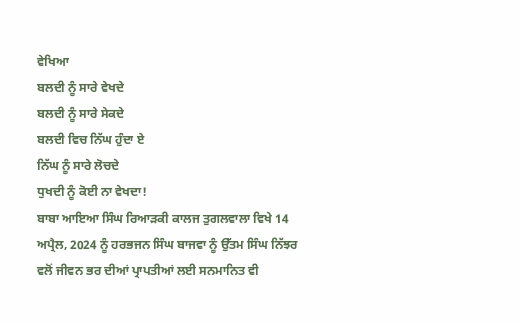ਵੇਖਿਆ
ਬਲਦੀ ਨੂੰ ਸਾਰੇ ਵੇਖਦੇ
ਬਲਦੀ ਨੂੰ ਸਾਰੇ ਸੇਕਦੇ
ਬਲਦੀ ਵਿਚ ਨਿੱਘ ਹੁੰਦਾ ਏ
ਨਿੱਘ ਨੂੰ ਸਾਰੇ ਲੋਚਦੇ
ਧੁਖਦੀ ਨੂੰ ਕੋਈ ਨਾ ਵੇਖਦਾ!
ਬਾਬਾ ਆਇਆ ਸਿੰਘ ਰਿਆੜਕੀ ਕਾਲਜ ਤੁਗਲਵਾਲਾ ਵਿਖੇ 14 ਅਪ੍ਰੈਲ, 2024 ਨੂੰ ਹਰਭਜਨ ਸਿੰਘ ਬਾਜਵਾ ਨੂੰ ਉੱਤਮ ਸਿੰਘ ਨਿੱਝਰ ਵਲੋਂ ਜੀਵਨ ਭਰ ਦੀਆਂ ਪ੍ਰਾਪਤੀਆਂ ਲਈ ਸਨਮਾਨਿਤ ਵੀ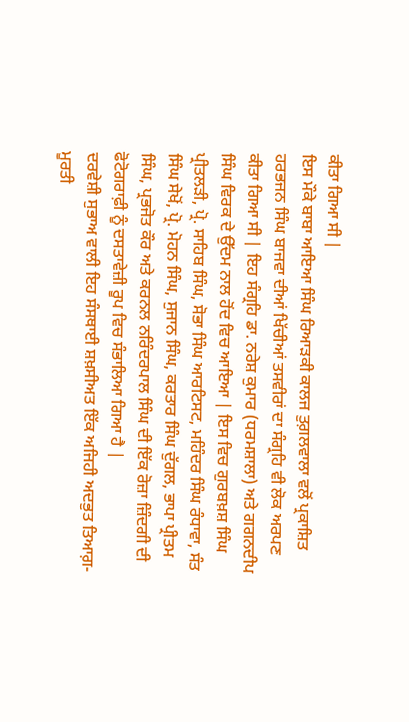ਕੀਤਾ ਗਿਆ ਸੀ |
ਇਸ ਮੌਕੇ ਬਾਬਾ ਆਇਆ ਸਿੰਘ ਰਿਆੜਕੀ ਕਾਲਜ ਤੁਗ਼ਲਵਾਲਾ ਵਲੋਂ ਪ੍ਰਕਾਸ਼ਿਤ ਹਰਭਜਨ ਸਿੰਘ ਬਾਜਵਾ ਦੀਆਂ ਖਿੱਚੀਆਂ ਤਸਵੀਰਾਂ ਦਾ ਸੰਗ੍ਰਹਿ ਵੀ ਲੋਕ ਅਰਪਣ ਕੀਤਾ ਗਿਆ ਸੀ | ਇਹ ਸੰਗ੍ਰਹਿ ਡਾ. ਨਰੇਸ਼ ਕੁਮਾਰ (ਧਰਮਸ਼ਾਲਾ) ਅਤੇ ਗਗਨਦੀਪ ਸਿੰਘ ਵਿਰਕ ਦੇ ਉੱਦਮ ਨਾਲ ਹੋਂਦ ਵਿਚ ਆਇਆ | ਇਸ ਵਿਚ ਗੁਰਬਖ਼ਸ਼ ਸਿੰਘ ਪ੍ਰੀਤਲੜੀ, ਪ੍ਰੋ. ਸਾਹਿਬ ਸਿੰਘ, ਸੋਭਾ ਸਿੰਘ ਆਰਟਿਸਟ, ਮਹਿੰਦਰ ਸਿੰਘ ਰੰਧਾਵਾ, ਸੰਤ ਸਿੰਘ ਸੇਖੋਂ, ਪ੍ਰੋ. ਮੋਹਨ ਸਿੰਘ, ਸੁਜਾਨ ਸਿੰਘ, ਕਰਤਾਰ ਸਿੰਘ ਦੁੱਗਲ, ਭਾਪਾ ਪ੍ਰੀਤਮ ਸਿੰਘ, ਪ੍ਰਭਜੋਤ ਕੌਰ ਅਤੇ ਕਰਨਲ ਨਰਿੰਦਰਪਾਲ ਸਿੰਘ ਦੀ ਇੱਕ ਰੋਜ਼ਾ ਜ਼ਿੰਦਗੀ ਦੀ ਫੋਟੋਗਰਾਫ਼ੀ ਨੂੰ ਦਸਤਾਵੇਜ਼ੀ ਰੂਪ ਵਿਚ ਸੰਭਾਲਿਆ ਗਿਆ ਹੈ |
ਦਰਵੇਸ਼ੀ ਸੁਭਾਅ ਵਾਲੀ ਇਹ ਸੰਸਥਾਈ ਸ਼ਖ਼ਸੀਅਤ ਇੱਕ ਅਜਿਹੀ ਅਦਭੁਤ ਤਿਆਗ਼-ਮੂਰਤੀ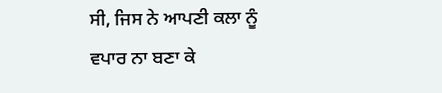ਸੀ, ਜਿਸ ਨੇ ਆਪਣੀ ਕਲਾ ਨੂੰ ਵਪਾਰ ਨਾ ਬਣਾ ਕੇ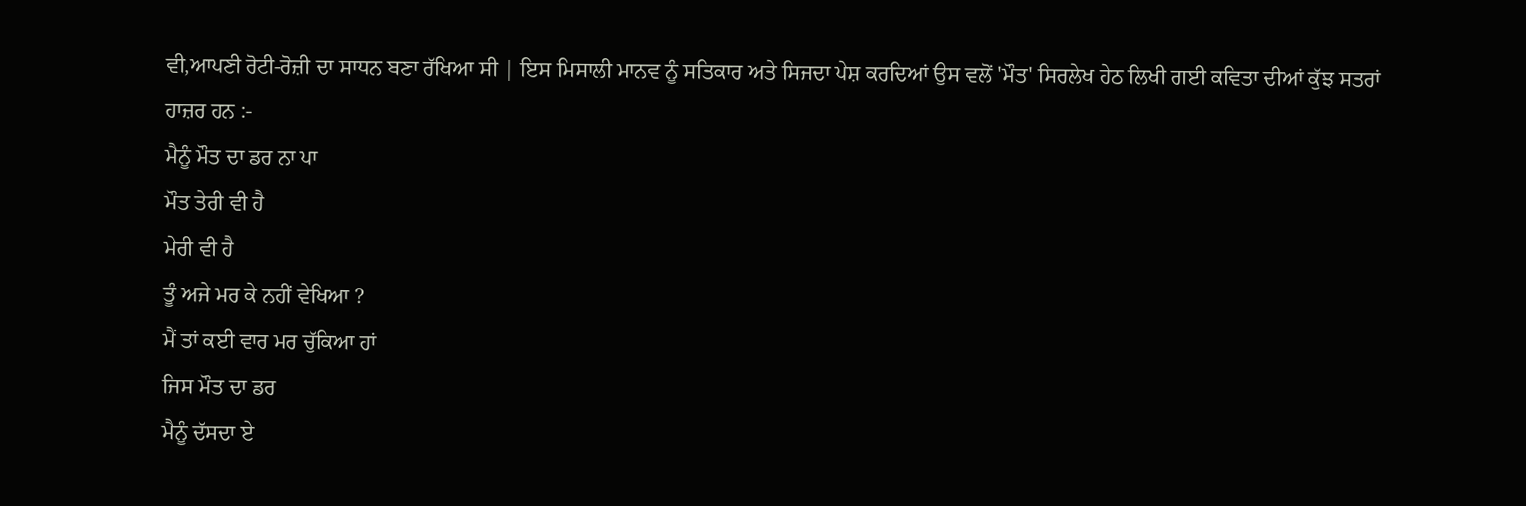ਵੀ,ਆਪਣੀ ਰੋਟੀ-ਰੋਜ਼ੀ ਦਾ ਸਾਧਨ ਬਣਾ ਰੱਖਿਆ ਸੀ | ਇਸ ਮਿਸਾਲੀ ਮਾਨਵ ਨੂੰ ਸਤਿਕਾਰ ਅਤੇ ਸਿਜਦਾ ਪੇਸ਼ ਕਰਦਿਆਂ ਉਸ ਵਲੋਂ 'ਮੌਤ' ਸਿਰਲੇਖ ਹੇਠ ਲਿਖੀ ਗਈ ਕਵਿਤਾ ਦੀਆਂ ਕੁੱਝ ਸਤਰਾਂ ਹਾਜ਼ਰ ਹਨ :-
ਮੈਨੂੰ ਮੌਤ ਦਾ ਡਰ ਨਾ ਪਾ
ਮੌਤ ਤੇਰੀ ਵੀ ਹੈ
ਮੇਰੀ ਵੀ ਹੈ
ਤੂੰ ਅਜੇ ਮਰ ਕੇ ਨਹੀਂ ਵੇਖਿਆ ?
ਮੈਂ ਤਾਂ ਕਈ ਵਾਰ ਮਰ ਚੁੱਕਿਆ ਹਾਂ
ਜਿਸ ਮੌਤ ਦਾ ਡਰ
ਮੈਨੂੰ ਦੱਸਦਾ ਏ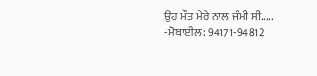ਉਹ ਮੌਤ ਮੇਰੇ ਨਾਲ ਜੰਮੀ ਸੀ.....
-ਮੋਬਾਈਲ: 94171-94812